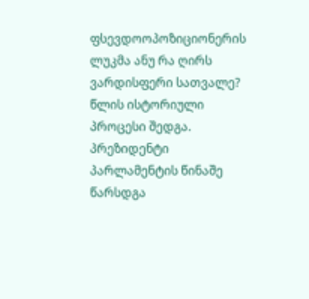ფსევდოოპოზიციონერის ლუკმა ანუ რა ღირს ვარდისფერი სათვალე?
წლის ისტორიული პროცესი შედგა. პრეზიდენტი პარლამენტის წინაშე წარსდგა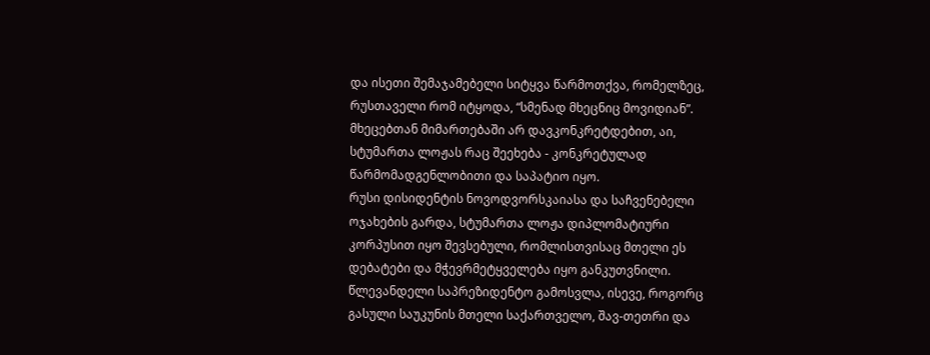და ისეთი შემაჯამებელი სიტყვა წარმოთქვა, რომელზეც, რუსთაველი რომ იტყოდა, “სმენად მხეცნიც მოვიდიან”. მხეცებთან მიმართებაში არ დავკონკრეტდებით, აი, სტუმართა ლოჟას რაც შეეხება - კონკრეტულად წარმომადგენლობითი და საპატიო იყო.
რუსი დისიდენტის ნოვოდვორსკაიასა და საჩვენებელი ოჯახების გარდა, სტუმართა ლოჟა დიპლომატიური კორპუსით იყო შევსებული, რომლისთვისაც მთელი ეს დებატები და მჭევრმეტყველება იყო განკუთვნილი. წლევანდელი საპრეზიდენტო გამოსვლა, ისევე, როგორც გასული საუკუნის მთელი საქართველო, შავ-თეთრი და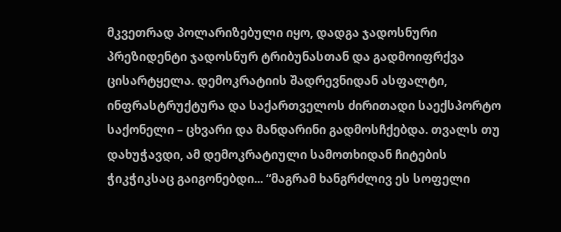მკვეთრად პოლარიზებული იყო, დადგა ჯადოსნური პრეზიდენტი ჯადოსნურ ტრიბუნასთან და გადმოიფრქვა ცისარტყელა. დემოკრატიის შადრევნიდან ასფალტი, ინფრასტრუქტურა და საქართველოს ძირითადი საექსპორტო საქონელი – ცხვარი და მანდარინი გადმოსჩქებდა. თვალს თუ დახუჭავდი, ამ დემოკრატიული სამოთხიდან ჩიტების ჭიკჭიკსაც გაიგონებდი... “მაგრამ ხანგრძლივ ეს სოფელი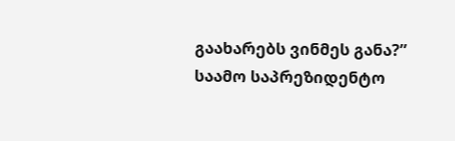გაახარებს ვინმეს განა?” საამო საპრეზიდენტო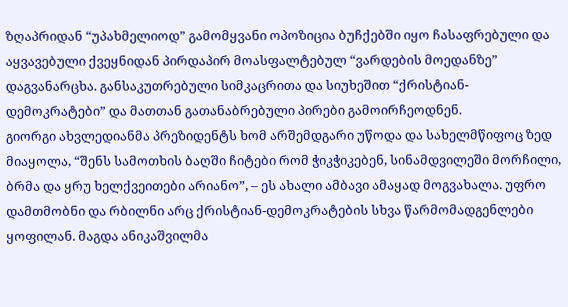ზღაპრიდან “უპახმელიოდ” გამომყვანი ოპოზიცია ბუჩქებში იყო ჩასაფრებული და აყვავებული ქვეყნიდან პირდაპირ მოასფალტებულ “ვარდების მოედანზე” დაგვანარცხა. განსაკუთრებული სიმკაცრითა და სიუხეშით “ქრისტიან-დემოკრატები” და მათთან გათანაბრებული პირები გამოირჩეოდნენ.
გიორგი ახვლედიანმა პრეზიდენტს ხომ არშემდგარი უწოდა და სახელმწიფოც ზედ მიაყოლა, “შენს სამოთხის ბაღში ჩიტები რომ ჭიკჭიკებენ, სინამდვილეში მორჩილი, ბრმა და ყრუ ხელქვეითები არიანო”, – ეს ახალი ამბავი ამაყად მოგვახალა. უფრო დამთმობნი და რბილნი არც ქრისტიან-დემოკრატების სხვა წარმომადგენლები ყოფილან. მაგდა ანიკაშვილმა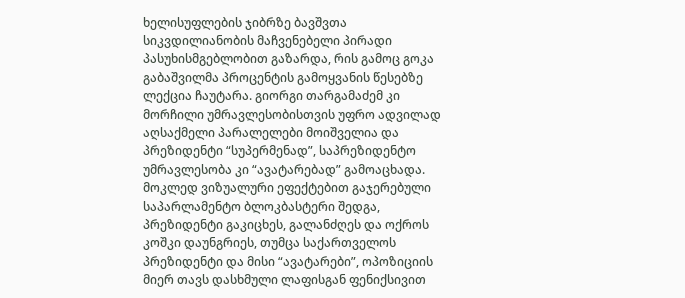ხელისუფლების ჯიბრზე ბავშვთა სიკვდილიანობის მაჩვენებელი პირადი პასუხისმგებლობით გაზარდა, რის გამოც გოკა გაბაშვილმა პროცენტის გამოყვანის წესებზე ლექცია ჩაუტარა. გიორგი თარგამაძემ კი მორჩილი უმრავლესობისთვის უფრო ადვილად აღსაქმელი პარალელები მოიშველია და პრეზიდენტი “სუპერმენად”, საპრეზიდენტო უმრავლესობა კი “ავატარებად” გამოაცხადა.
მოკლედ ვიზუალური ეფექტებით გაჯერებული საპარლამენტო ბლოკბასტერი შედგა, პრეზიდენტი გაკიცხეს, გალანძღეს და ოქროს კოშკი დაუნგრიეს, თუმცა საქართველოს პრეზიდენტი და მისი “ავატარები”, ოპოზიციის მიერ თავს დასხმული ლაფისგან ფენიქსივით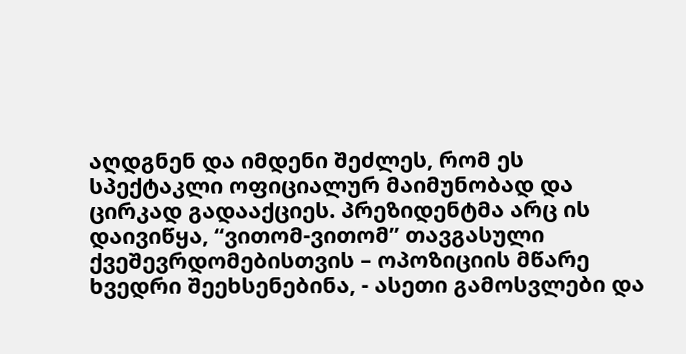აღდგნენ და იმდენი შეძლეს, რომ ეს სპექტაკლი ოფიციალურ მაიმუნობად და ცირკად გადააქციეს. პრეზიდენტმა არც ის დაივიწყა, “ვითომ-ვითომ” თავგასული ქვეშევრდომებისთვის – ოპოზიციის მწარე ხვედრი შეეხსენებინა, - ასეთი გამოსვლები და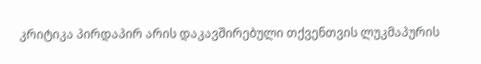კრიტიკა პირდაპირ არის დაკავშირებული თქვენთვის ლუკმაპურის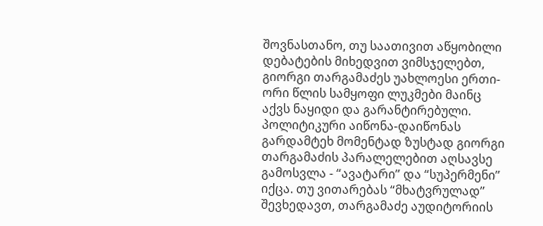შოვნასთანო, თუ საათივით აწყობილი დებატების მიხედვით ვიმსჯელებთ, გიორგი თარგამაძეს უახლოესი ერთი-ორი წლის სამყოფი ლუკმები მაინც აქვს ნაყიდი და გარანტირებული.
პოლიტიკური აიწონა-დაიწონას გარდამტეხ მომენტად ზუსტად გიორგი თარგამაძის პარალელებით აღსავსე გამოსვლა - “ავატარი” და “სუპერმენი” იქცა. თუ ვითარებას “მხატვრულად” შევხედავთ, თარგამაძე აუდიტორიის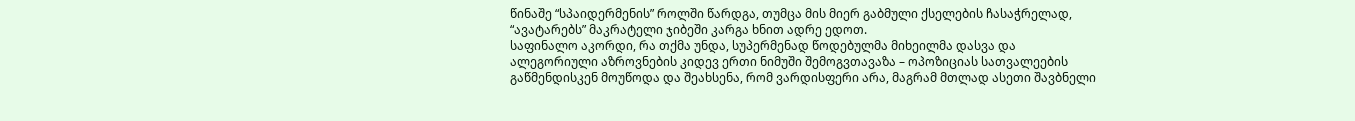წინაშე “სპაიდერმენის” როლში წარდგა, თუმცა მის მიერ გაბმული ქსელების ჩასაჭრელად, “ავატარებს” მაკრატელი ჯიბეში კარგა ხნით ადრე ედოთ.
საფინალო აკორდი, რა თქმა უნდა, სუპერმენად წოდებულმა მიხეილმა დასვა და ალეგორიული აზროვნების კიდევ ერთი ნიმუში შემოგვთავაზა – ოპოზიციას სათვალეების გაწმენდისკენ მოუწოდა და შეახსენა, რომ ვარდისფერი არა, მაგრამ მთლად ასეთი შავბნელი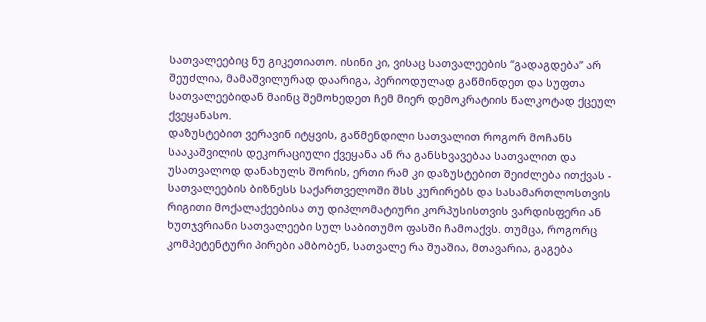სათვალეებიც ნუ გიკეთიათო. ისინი კი, ვისაც სათვალეების “გადაგდება” არ შეუძლია, მამაშვილურად დაარიგა, პერიოდულად გაწმინდეთ და სუფთა სათვალეებიდან მაინც შემოხედეთ ჩემ მიერ დემოკრატიის წალკოტად ქცეულ ქვეყანასო.
დაზუსტებით ვერავინ იტყვის, გაწმენდილი სათვალით როგორ მოჩანს სააკაშვილის დეკორაციული ქვეყანა ან რა განსხვავებაა სათვალით და უსათვალოდ დანახულს შორის, ერთი რამ კი დაზუსტებით შეიძლება ითქვას - სათვალეების ბიზნესს საქართველოში შსს კურირებს და სასამართლოსთვის რიგითი მოქალაქეებისა თუ დიპლომატიური კორპუსისთვის ვარდისფერი ან ხუთჯვრიანი სათვალეები სულ საბითუმო ფასში ჩამოაქვს. თუმცა, როგორც კომპეტენტური პირები ამბობენ, სათვალე რა შუაშია, მთავარია, გაგება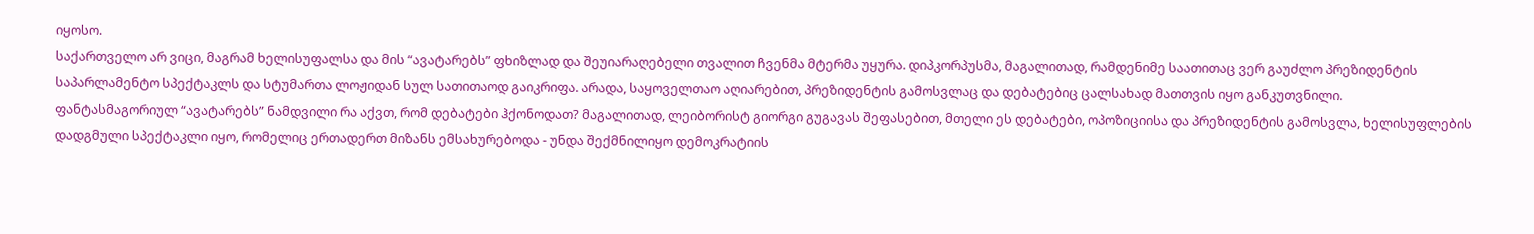იყოსო.
საქართველო არ ვიცი, მაგრამ ხელისუფალსა და მის “ავატარებს” ფხიზლად და შეუიარაღებელი თვალით ჩვენმა მტერმა უყურა. დიპკორპუსმა, მაგალითად, რამდენიმე საათითაც ვერ გაუძლო პრეზიდენტის საპარლამენტო სპექტაკლს და სტუმართა ლოჟიდან სულ სათითაოდ გაიკრიფა. არადა, საყოველთაო აღიარებით, პრეზიდენტის გამოსვლაც და დებატებიც ცალსახად მათთვის იყო განკუთვნილი.
ფანტასმაგორიულ “ავატარებს” ნამდვილი რა აქვთ, რომ დებატები ჰქონოდათ? მაგალითად, ლეიბორისტ გიორგი გუგავას შეფასებით, მთელი ეს დებატები, ოპოზიციისა და პრეზიდენტის გამოსვლა, ხელისუფლების დადგმული სპექტაკლი იყო, რომელიც ერთადერთ მიზანს ემსახურებოდა - უნდა შექმნილიყო დემოკრატიის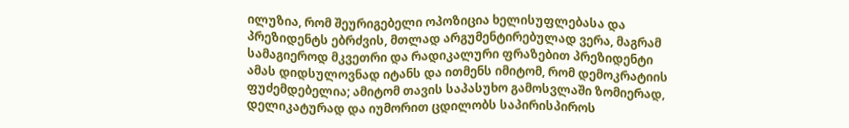ილუზია, რომ შეურიგებელი ოპოზიცია ხელისუფლებასა და პრეზიდენტს ებრძვის, მთლად არგუმენტირებულად ვერა, მაგრამ სამაგიეროდ მკვეთრი და რადიკალური ფრაზებით პრეზიდენტი ამას დიდსულოვნად იტანს და ითმენს იმიტომ, რომ დემოკრატიის ფუძემდებელია; ამიტომ თავის საპასუხო გამოსვლაში ზომიერად, დელიკატურად და იუმორით ცდილობს საპირისპიროს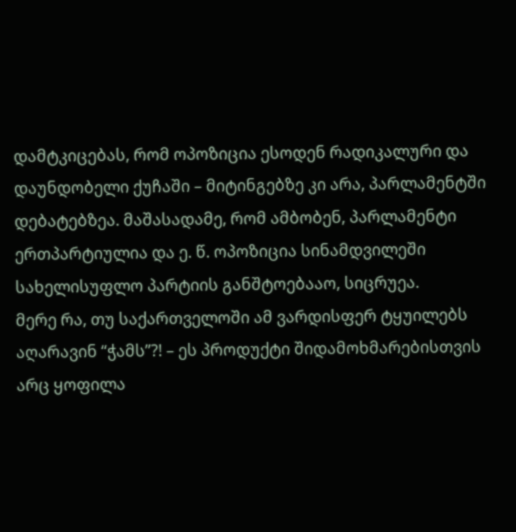დამტკიცებას, რომ ოპოზიცია ესოდენ რადიკალური და დაუნდობელი ქუჩაში – მიტინგებზე კი არა, პარლამენტში დებატებზეა. მაშასადამე, რომ ამბობენ, პარლამენტი ერთპარტიულია და ე. წ. ოპოზიცია სინამდვილეში სახელისუფლო პარტიის განშტოებააო, სიცრუეა.
მერე რა, თუ საქართველოში ამ ვარდისფერ ტყუილებს აღარავინ “ჭამს”?! – ეს პროდუქტი შიდამოხმარებისთვის არც ყოფილა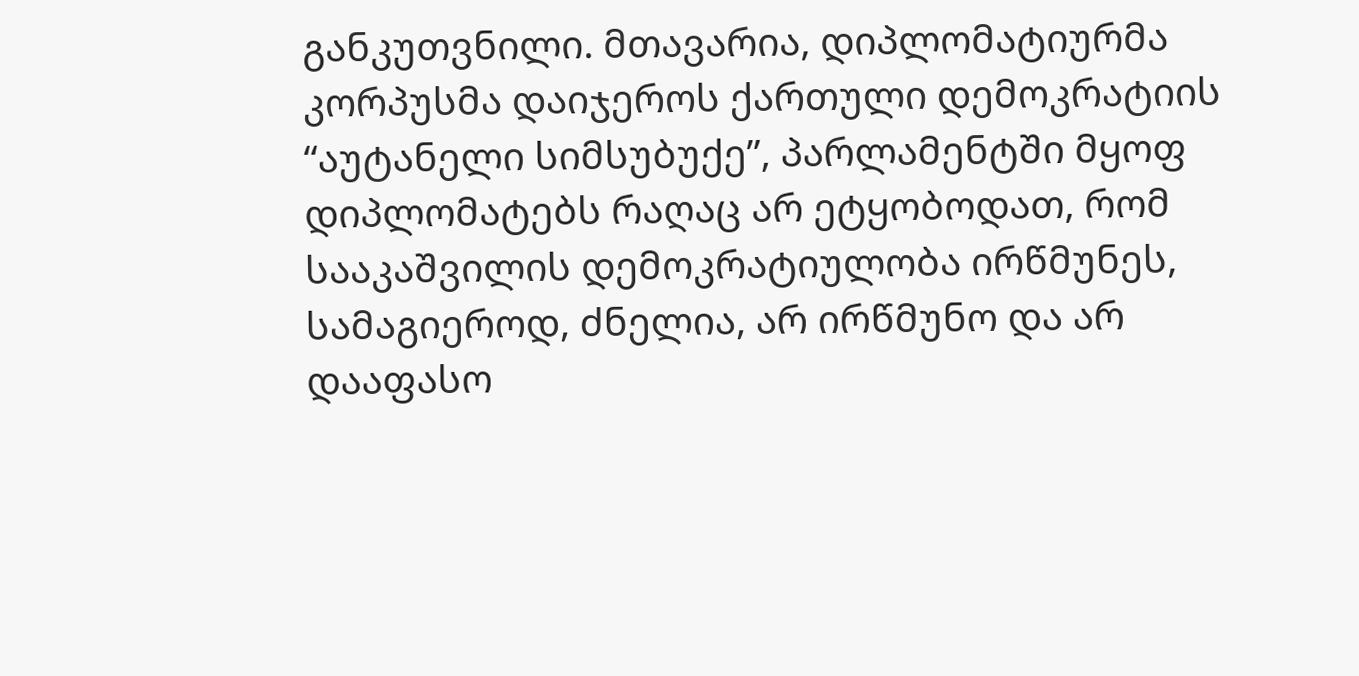განკუთვნილი. მთავარია, დიპლომატიურმა კორპუსმა დაიჯეროს ქართული დემოკრატიის “აუტანელი სიმსუბუქე”, პარლამენტში მყოფ დიპლომატებს რაღაც არ ეტყობოდათ, რომ სააკაშვილის დემოკრატიულობა ირწმუნეს, სამაგიეროდ, ძნელია, არ ირწმუნო და არ დააფასო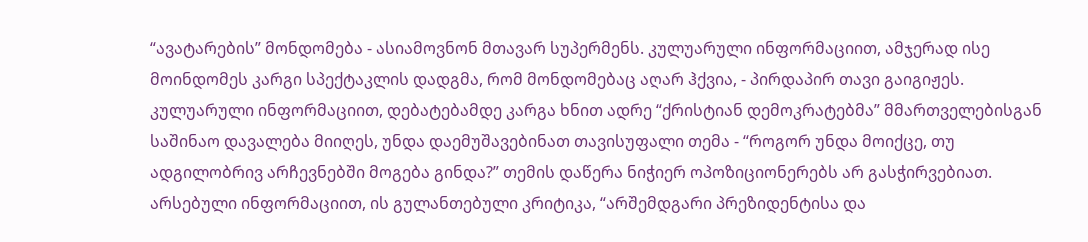“ავატარების” მონდომება - ასიამოვნონ მთავარ სუპერმენს. კულუარული ინფორმაციით, ამჯერად ისე მოინდომეს კარგი სპექტაკლის დადგმა, რომ მონდომებაც აღარ ჰქვია, - პირდაპირ თავი გაიგიჟეს.
კულუარული ინფორმაციით, დებატებამდე კარგა ხნით ადრე “ქრისტიან დემოკრატებმა” მმართველებისგან საშინაო დავალება მიიღეს, უნდა დაემუშავებინათ თავისუფალი თემა - “როგორ უნდა მოიქცე, თუ ადგილობრივ არჩევნებში მოგება გინდა?” თემის დაწერა ნიჭიერ ოპოზიციონერებს არ გასჭირვებიათ. არსებული ინფორმაციით, ის გულანთებული კრიტიკა, “არშემდგარი პრეზიდენტისა და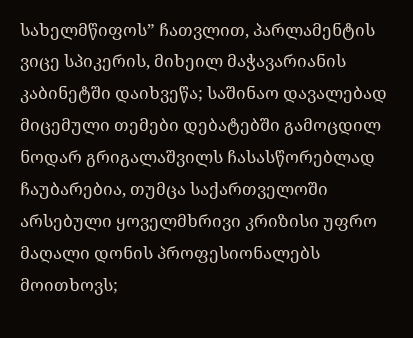სახელმწიფოს” ჩათვლით, პარლამენტის ვიცე სპიკერის, მიხეილ მაჭავარიანის კაბინეტში დაიხვეწა; საშინაო დავალებად მიცემული თემები დებატებში გამოცდილ ნოდარ გრიგალაშვილს ჩასასწორებლად ჩაუბარებია, თუმცა საქართველოში არსებული ყოველმხრივი კრიზისი უფრო მაღალი დონის პროფესიონალებს მოითხოვს;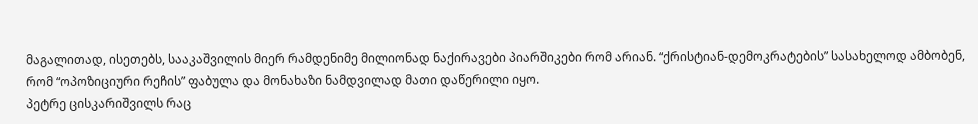მაგალითად, ისეთებს, სააკაშვილის მიერ რამდენიმე მილიონად ნაქირავები პიარშიკები რომ არიან. “ქრისტიან-დემოკრატების” სასახელოდ ამბობენ, რომ “ოპოზიციური რეჩის” ფაბულა და მონახაზი ნამდვილად მათი დაწერილი იყო.
პეტრე ცისკარიშვილს რაც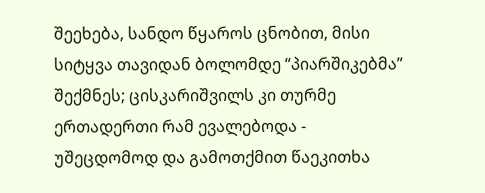შეეხება, სანდო წყაროს ცნობით, მისი სიტყვა თავიდან ბოლომდე “პიარშიკებმა” შექმნეს; ცისკარიშვილს კი თურმე ერთადერთი რამ ევალებოდა - უშეცდომოდ და გამოთქმით წაეკითხა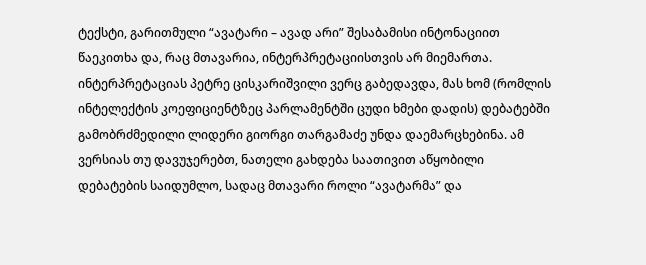ტექსტი, გარითმული “ავატარი – ავად არი” შესაბამისი ინტონაციით წაეკითხა და, რაც მთავარია, ინტერპრეტაციისთვის არ მიემართა. ინტერპრეტაციას პეტრე ცისკარიშვილი ვერც გაბედავდა, მას ხომ (რომლის ინტელექტის კოეფიციენტზეც პარლამენტში ცუდი ხმები დადის) დებატებში გამობრძმედილი ლიდერი გიორგი თარგამაძე უნდა დაემარცხებინა. ამ ვერსიას თუ დავუჯერებთ, ნათელი გახდება საათივით აწყობილი დებატების საიდუმლო, სადაც მთავარი როლი “ავატარმა” და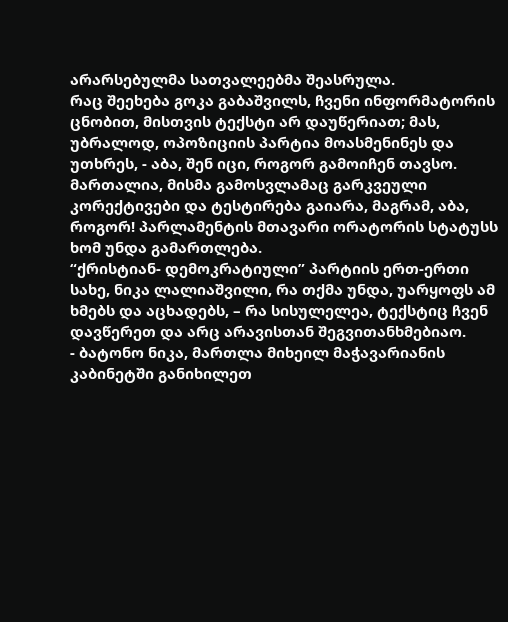არარსებულმა სათვალეებმა შეასრულა.
რაც შეეხება გოკა გაბაშვილს, ჩვენი ინფორმატორის ცნობით, მისთვის ტექსტი არ დაუწერიათ; მას, უბრალოდ, ოპოზიციის პარტია მოასმენინეს და უთხრეს, - აბა, შენ იცი, როგორ გამოიჩენ თავსო. მართალია, მისმა გამოსვლამაც გარკვეული კორექტივები და ტესტირება გაიარა, მაგრამ, აბა, როგორ! პარლამენტის მთავარი ორატორის სტატუსს ხომ უნდა გამართლება.
“ქრისტიან- დემოკრატიული” პარტიის ერთ-ერთი სახე, ნიკა ლალიაშვილი, რა თქმა უნდა, უარყოფს ამ ხმებს და აცხადებს, – რა სისულელეა, ტექსტიც ჩვენ დავწერეთ და არც არავისთან შეგვითანხმებიაო.
- ბატონო ნიკა, მართლა მიხეილ მაჭავარიანის კაბინეტში განიხილეთ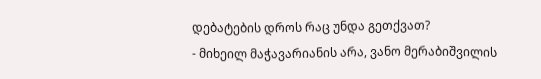დებატების დროს რაც უნდა გეთქვათ?
- მიხეილ მაჭავარიანის არა, ვანო მერაბიშვილის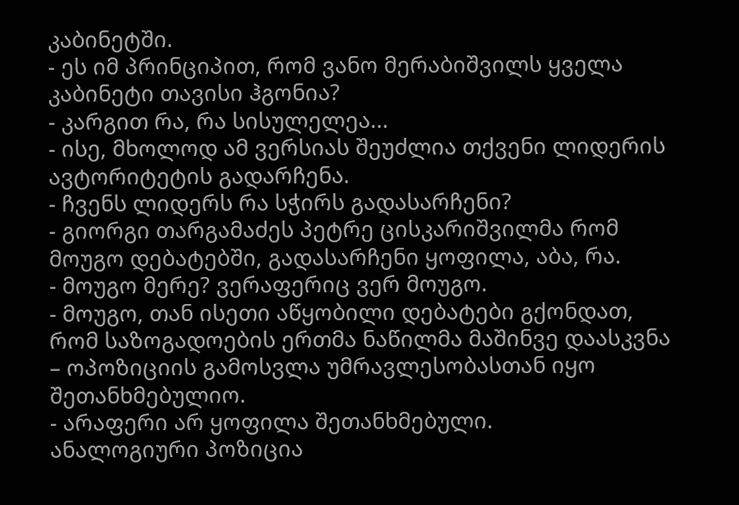კაბინეტში.
- ეს იმ პრინციპით, რომ ვანო მერაბიშვილს ყველა კაბინეტი თავისი ჰგონია?
- კარგით რა, რა სისულელეა...
- ისე, მხოლოდ ამ ვერსიას შეუძლია თქვენი ლიდერის ავტორიტეტის გადარჩენა.
- ჩვენს ლიდერს რა სჭირს გადასარჩენი?
- გიორგი თარგამაძეს პეტრე ცისკარიშვილმა რომ მოუგო დებატებში, გადასარჩენი ყოფილა, აბა, რა.
- მოუგო მერე? ვერაფერიც ვერ მოუგო.
- მოუგო, თან ისეთი აწყობილი დებატები გქონდათ, რომ საზოგადოების ერთმა ნაწილმა მაშინვე დაასკვნა – ოპოზიციის გამოსვლა უმრავლესობასთან იყო შეთანხმებულიო.
- არაფერი არ ყოფილა შეთანხმებული.
ანალოგიური პოზიცია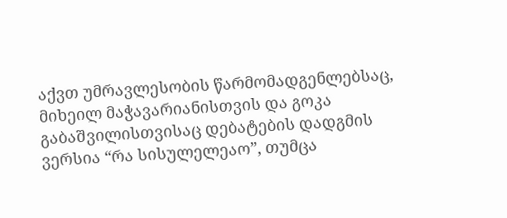აქვთ უმრავლესობის წარმომადგენლებსაც, მიხეილ მაჭავარიანისთვის და გოკა გაბაშვილისთვისაც დებატების დადგმის ვერსია “რა სისულელეაო”, თუმცა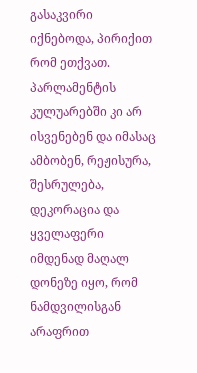გასაკვირი იქნებოდა, პირიქით რომ ეთქვათ.
პარლამენტის კულუარებში კი არ ისვენებენ და იმასაც ამბობენ, რეჟისურა, შესრულება, დეკორაცია და ყველაფერი იმდენად მაღალ დონეზე იყო, რომ ნამდვილისგან არაფრით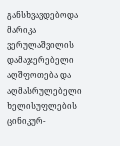განსხვავდებოდა მარიკა ვერულაშვილის დამაჯერებელი აღშფოთება და აღმასრულებელი ხელისუფლების ცინიკურ-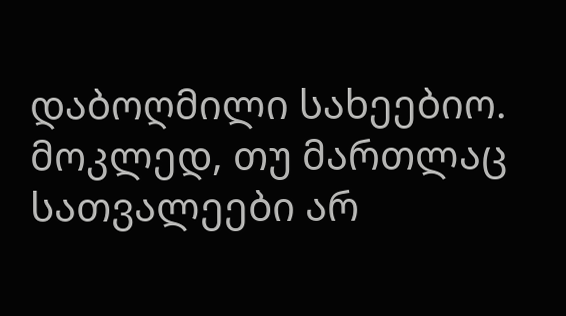დაბოღმილი სახეებიო.
მოკლედ, თუ მართლაც სათვალეები არ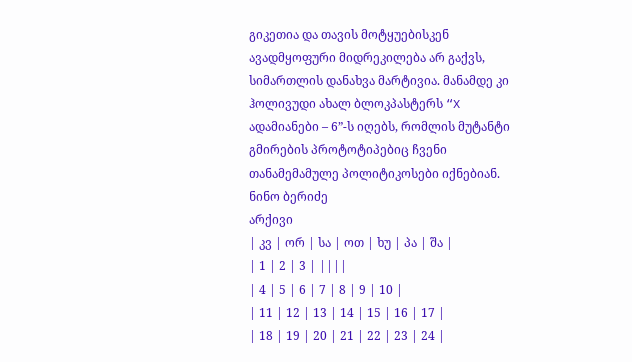გიკეთია და თავის მოტყუებისკენ ავადმყოფური მიდრეკილება არ გაქვს, სიმართლის დანახვა მარტივია. მანამდე კი ჰოლივუდი ახალ ბლოკპასტერს “X ადამიანები – 6”-ს იღებს, რომლის მუტანტი გმირების პროტოტიპებიც ჩვენი თანამემამულე პოლიტიკოსები იქნებიან.
ნინო ბერიძე
არქივი
| კვ | ორ | სა | ოთ | ხუ | პა | შა |
| 1 | 2 | 3 | ||||
| 4 | 5 | 6 | 7 | 8 | 9 | 10 |
| 11 | 12 | 13 | 14 | 15 | 16 | 17 |
| 18 | 19 | 20 | 21 | 22 | 23 | 24 |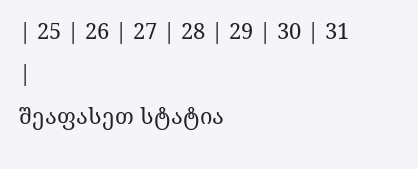| 25 | 26 | 27 | 28 | 29 | 30 | 31 |
შეაფასეთ სტატია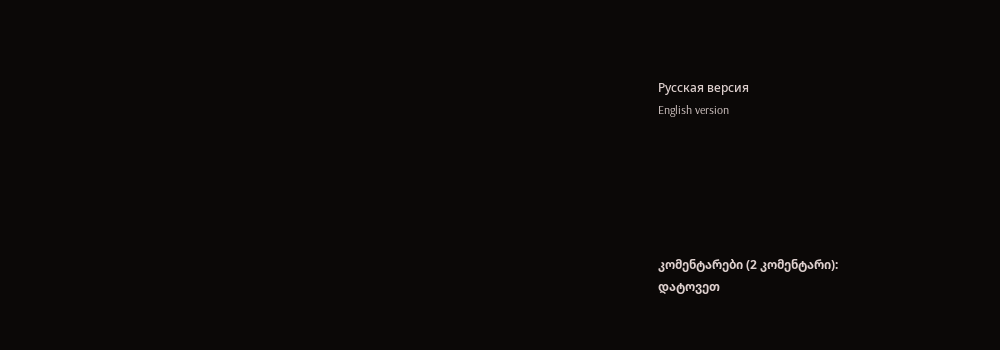Русская версия
English version






კომენტარები (2 კომენტარი):
დატოვეთ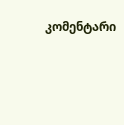კომენტარი